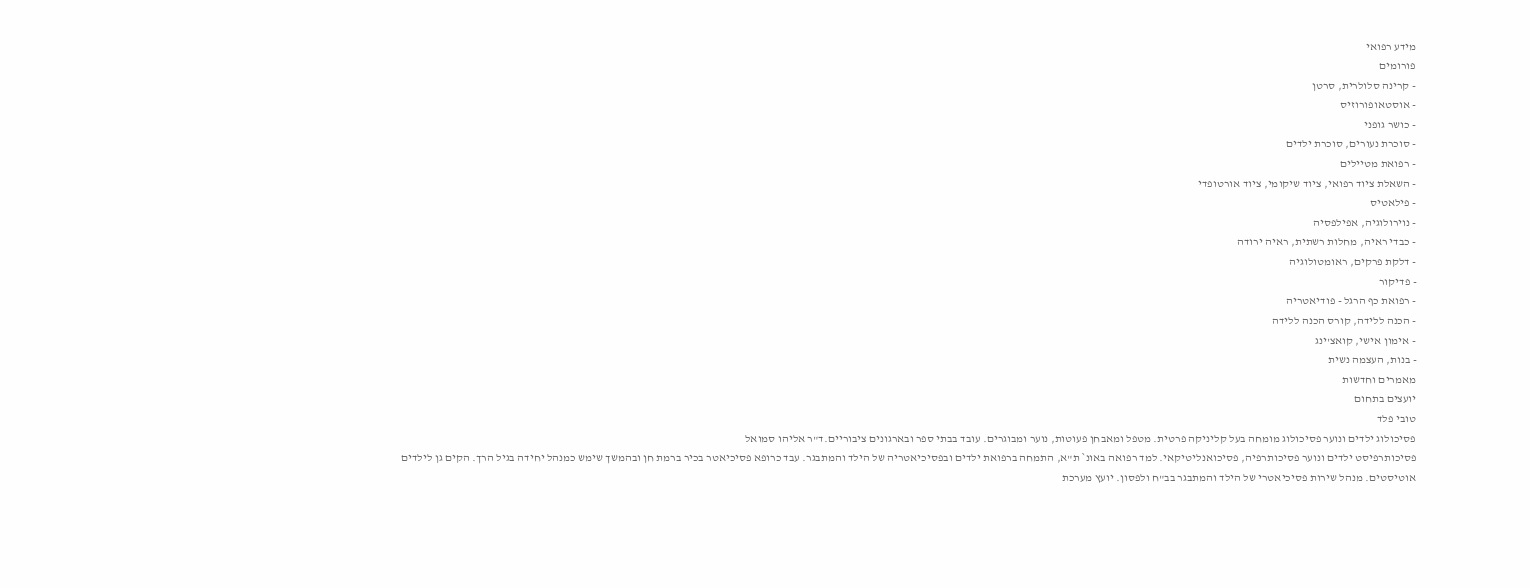מידע רפואי
פורומים
- קרינה סלולרית, סרטן
- אוסטאופורוזיס
- כושר גופני
- סוכרת נעורים, סוכרת ילדים
- רפואת מטיילים
- השאלת ציוד רפואי, ציוד שיקומי, ציוד אורטופדי
- פילאטיס
- נוירולוגיה, אפילפסיה
- כבדי ראיה, מחלות רשתית, ראיה ירודה
- דלקת פרקים, ראומטולוגיה
- פדיקור
- רפואת כף הרגל - פודיאטריה
- הכנה ללידה, קורס הכנה ללידה
- אימון אישי, קואצ'ינג
- בנות, העצמה נשית
מאמרים וחדשות
יועצים בתחום
טובי פלד
פסיכולוג ילדים ונוער פסיכולוג מומחה בעל קליניקה פרטית. מטפל ומאבחן פעוטות, נוער ומבוגרים. עובד בבתי ספר ובארגונים ציבוריים.ד"ר אליהו סמואל
פסיכותרפיסט ילדים ונוער פסיכותרפיה, פסיכואנליטיקאי. למד רפואה באונ` ת"א, התמחה ברפואת ילדים ובפסיכיאטריה של הילד והמתבגר. עבד כרופא פסיכיאטר בכיר ברמת חן ובהמשך שימש כמנהל יחידה בגיל הרך. הקים גן לילדים אוטיסטים. מנהל שירות פסיכיאטרי של הילד והמתבגר בב"ח ולפסון. יועץ מערכת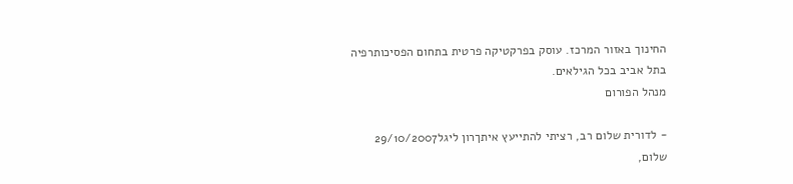החינוך באזור המרכז. עוסק בפרקטיקה פרטית בתחום הפסיכותרפיה בתל אביב בכל הגילאים.
מנהל הפורום

- לדורית שלום רב, רציתי להתייעץ איתךרון ליגל29/10/2007
שלום,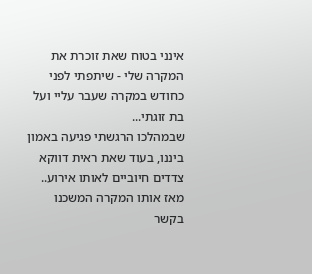אינני בטוח שאת זוכרת את המקרה שלי - שיתפתי לפני כחודש במקרה שעבר עליי ועל בת זוגתי...
שבמהלכו הרגשתי פגיעה באמון ביננו, בעוד שאת ראית דווקא צדדים חיוביים לאותו אירוע..
מאז אותו המקרה המשכנו בקשר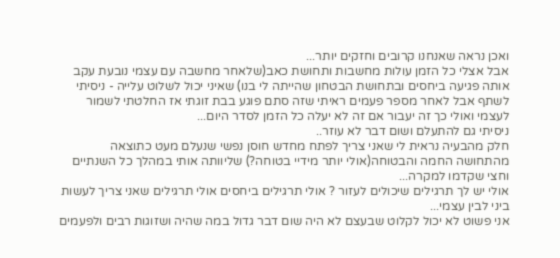ואכן נראה שאנחנו קרובים וחזקים יותר...
אבל אצלי כל הזמן עולות מחשבות ותחושת כאב(שלאחר מחשבה עם עצמי נובעת עקב אותה פגיעה ביחסים ובתחושת הבטחון שהייתה לי בנו) שאיני יכול לשלוט עלייה - ניסיתי לשתף אבל לאחר מספר פעמים ראיתי שזה סתם פוגע בבת זוגתי אז החלטתי לשמור לעצמי ואולי כך זה יעבור אם זה לא יעלה כל הזמן לסדר היום...
ניסיתי גם להתעלם ושום דבר לא עוזר..
חלק מהבעיה נראית לי שאני צריך לפתח מחדש חוסן נפשי שנעלם מעט כתוצאה מהתחושה החמה והבטוחה(אולי יותר מידיי בטוחה?) שליוותה אותי במהלך כל השנתיים וחצי שקדמו למקרה...
אולי יש לך תרגילים שיכולים לעזור ? אולי תרגילים ביחסים אולי תרגילים שאני צריך לעשות ביני לבין עצמי...
אני פשוט לא יכול לקלוט שבעצם לא היה שום דבר גדול במה שהיה ושזוגות רבים ולפעמים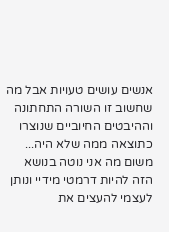אנשים עושים טעויות אבל מה שחשוב זו השורה התחתונה וההיבטים החיוביים שנוצרו כתוצאה ממה שלא היה...
משום מה אני נוטה בנושא הזה להיות דרמטי מידיי ונותן לעצמי להעצים את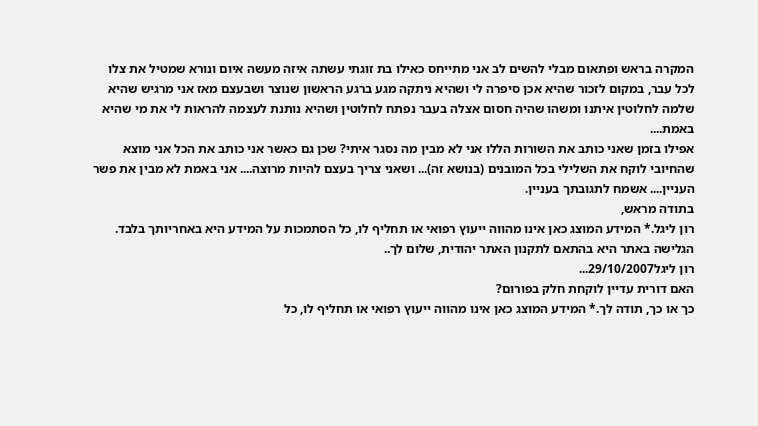המקרה בראש ופתאום מבלי להשים לב אני מתייחס כאילו בת זוגתי עשתה איזה מעשה איום ונורא שמטיל את צלו לכל עבר, במקום לזכור שהיא אכן סיפרה לי ושהיא ניתקה מגע ברגע הראשון שנוצר ושבעצם מאז אני מרגיש שהיא שלמה לחלוטין איתנו ומשהו שהיה חסום אצלה בעבר נפתח לחלוטין ושהיא נותנת לעצמה להראות לי את מי שהיא באמת....
אפילו בזמן שאני כותב את השורות הללו אני לא מבין מה נסגר איתי? שכן גם כאשר אני כותב את הכל אני מוצא שהחיובי לוקח את השלילי בכל המובנים (בנושא זה)... ושאני צריך בעצם להיות מרוצה.... אני באמת לא מבין את פשר העניין.... אשמח לתגובתך בעניין.
בתודה מראש,
רון ליגל.* המידע המוצג כאן אינו מהווה ייעוץ רפואי או תחליף לו, כל הסתמכות על המידע היא באחריותך בלבד. הגלישה באתר היא בהתאם לתקנון האתר יהודית, שלום לך..
רון ליגל29/10/2007...
האם דורית עדיין לוקחת חלק בפורום?
כך או כך, תודה לך.* המידע המוצג כאן אינו מהווה ייעוץ רפואי או תחליף לו, כל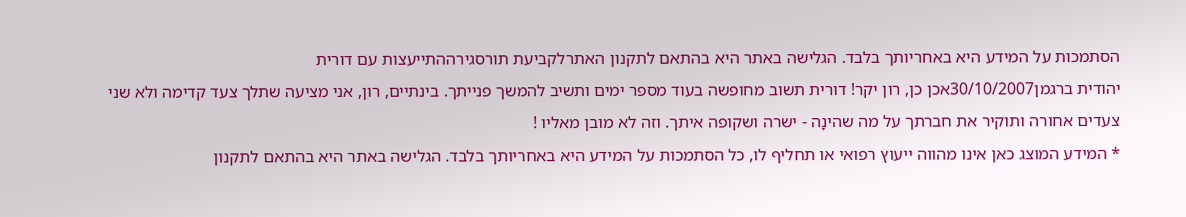הסתמכות על המידע היא באחריותך בלבד. הגלישה באתר היא בהתאם לתקנון האתרלקביעת תורסגירההתייעצות עם דורית
יהודית ברגמן30/10/2007אכן כן, רון יקר! דורית תשוב מחופשה בעוד מספר ימים ותשיב להמשך פנייתך. בינתיים, רון, אני מציעה שתלך צעד קדימה ולא שני צעדים אחורה ותוקיר את חברתך על מה שהינָה - ישרה ושקופה איתך. וזה לא מובן מאליו !
* המידע המוצג כאן אינו מהווה ייעוץ רפואי או תחליף לו, כל הסתמכות על המידע היא באחריותך בלבד. הגלישה באתר היא בהתאם לתקנון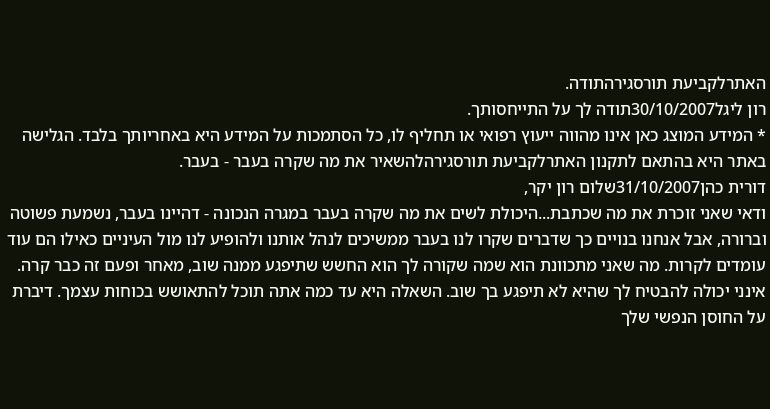האתרלקביעת תורסגירהתודה.
רון ליגל30/10/2007תודה לך על התייחסותך.
* המידע המוצג כאן אינו מהווה ייעוץ רפואי או תחליף לו, כל הסתמכות על המידע היא באחריותך בלבד. הגלישה באתר היא בהתאם לתקנון האתרלקביעת תורסגירהלהשאיר את מה שקרה בעבר - בעבר.
דורית כהן31/10/2007שלום רון יקר,
ודאי שאני זוכרת את מה שכתבת...היכולת לשים את מה שקרה בעבר במגרה הנכונה - דהיינו בעבר, נשמעת פשוטה וברורה, אבל אנחנו בנויים כך שדברים שקרו לנו בעבר ממשיכים לנהל אותנו ולהופיע לנו מול העיניים כאילו הם עוד עומדים לקרות. מה שאני מתכוונת הוא שמה שקורה לך הוא החשש שתיפגע ממנה שוב, מאחר ופעם זה כבר קרה. אינני יכולה להבטיח לך שהיא לא תיפגע בך שוב. השאלה היא עד כמה אתה תוכל להתאושש בכוחות עצמך. דיברת על החוסן הנפשי שלך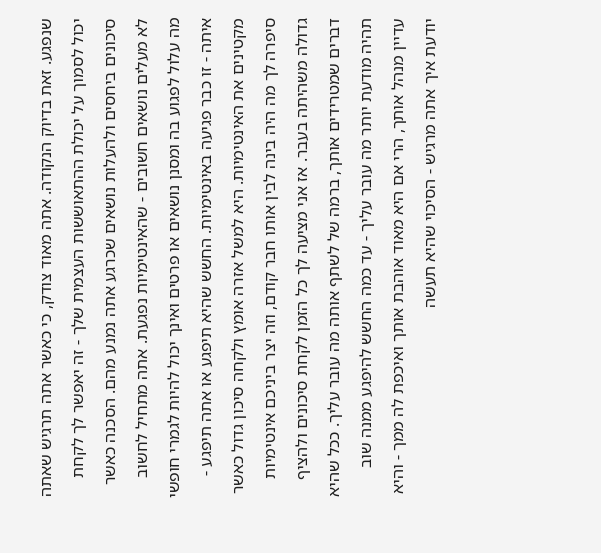שנפגע. זאת בדיוק הנקודה. אתה מאוד צודק, כי כאשר אתה תרגיש שאתה יכול לסמוך על יכולת ההתאוששות העצמית שלך - זה יאפשר לך לקחת סיכונים ביחסים ולהעלות נושאים שכרגע אתה נמנע מהם. הסכנה כאשר לא מעלים נושאים חשובים - שהאינטימיות נפגעת. אתה מתחיל לחשוב מה עלול לפגוע בה ומסנן נושאים או פרטים ואינך יכול להיות לגמרי חופשי איתה - זו כבר פגיעה באינטימיות. החשש שהיא תיפגע או אתה תיפגע - מקטינים את האינטימיות. היא למשל אזרה אומץ ולקחה סיכון גדול כאשר סיפרה לך מה היה בינה לבין אותו חבר קודם, וזה יצר ביניכם אינטימיות גדולה משהיתה בעבר. אז אני מציעה לך כל הזמן לקחת סיכונים ולהציף דברים שמטרידים אותך, ברמה של לשתף אותה מה עובר עליך. ככל שהיא תהיה מודעת יותר מה עובר עליך - עד כמה החשש להיפגע ממנה שוב עדיין מנהל אותך, הרי אם היא מאוד אוהבת אותך ואיכפת לה ממך - והיא יודעת איך אתה מרגיש - הסיכוי שהיא תעשה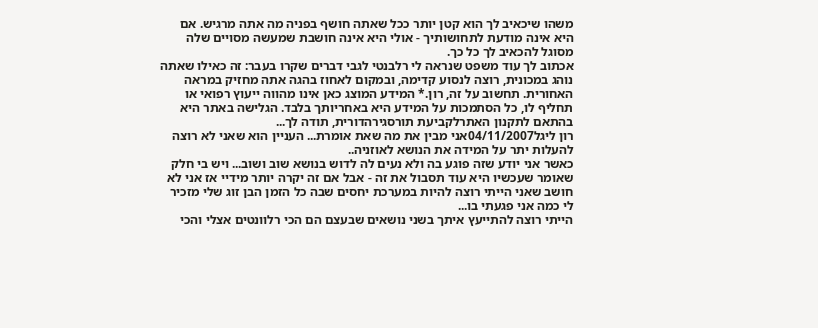משהו שיכאיב לך הוא קטן יותר ככל שאתה חושף בפניה מה אתה מרגיש. אם היא אינה מודעת לתחושותיך - אולי היא אינה חושבת שמעשה מסויים שלה מסוגל להכאיב לך כל כך.
אכתוב לך עוד משפט שנראה לי רלבנטי לגבי דברים שקרו בעבר: זה כאילו שאתה נוהג במכונית, רוצה לנסוע קדימה, ובמקום לאחוז בהגה אתה מחזיק במראה האחורית. תחשוב על זה, רון.* המידע המוצג כאן אינו מהווה ייעוץ רפואי או תחליף לו, כל הסתמכות על המידע היא באחריותך בלבד. הגלישה באתר היא בהתאם לתקנון האתרלקביעת תורסגירהדורית, תודה לך...
רון ליגל04/11/2007אני מבין את מה שאת אומרת... העניין הוא שאני לא רוצה להעלות יתר על המידה את הנושא לאוזניה..
כאשר אני יודע שזה פוגע בה ולא נעים לה לדוש בנושא שוב ושוב... ויש בי חלק שאומר שעכשיו היא עוד תסבול את זה - אבל אם זה יקרה יותר מידיי אז אני לא חושב שאני הייתי רוצה להיות במערכת יחסים שבה כל הזמן הבן זוג שלי מזכיר לי כמה אני פגעתי בו...
הייתי רוצה להתייעץ איתך בשני נושאים שבעצם הם הכי רלוונטים אצלי והכי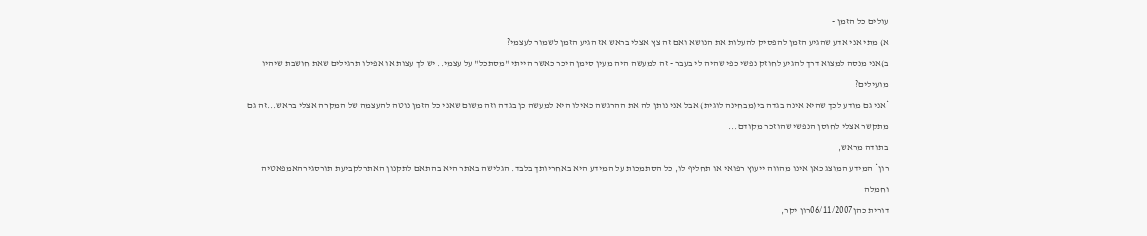עולים כל הזמן -
א) מתי אני אדע שהגיע הזמן להפסיק להעלות את הנושא ואם זה צץ אצלי בראש אז הגיע הזמן לשמור לעצמי?
ב)אני מנסה למצוא דרך להגיע לחוזק נפשי כפי שהיה לי בעבר - זה למעשה היה מעין סימן היכר כאשר הייתי "מסתכל" על עצמי.. יש לך עצות או אפילו תרגילים שאת חושבת שיהיו מועילים?
*אני גם מודע לכך שהיא אינה בגדה בי(מבחינה לוגית) אבל אני נותן לה את ההרגשה כאילו היא למעשה כן בגדה וזה משום שאני כל הזמן נוטה להעצמה של המקרה אצלי בראש...זה גם מתקשר אצלי לחוסן הנפשי שהוזכר מקודם...
בתודה מראש,
רון* המידע המוצג כאן אינו מהווה ייעוץ רפואי או תחליף לו, כל הסתמכות על המידע היא באחריותך בלבד. הגלישה באתר היא בהתאם לתקנון האתרלקביעת תורסגירהאמפאטיה וחמלה
דורית כהן06/11/2007רון יקר,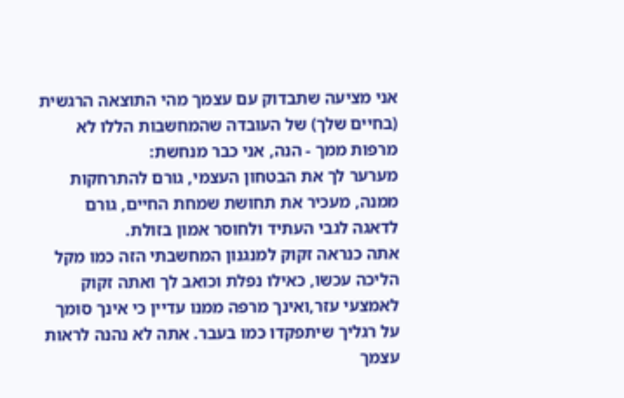אני מציעה שתבדוק עם עצמך מהי התוצאה הרגשית (בחיים שלך) של העובדה שהמחשבות הללו לא מרפות ממך - הנה, אני כבר מנחשת:
מערער לך את הבטחון העצמי, גורם להתרחקות ממנה, מעכיר את תחושת שמחת החיים, גורם לדאגה לגבי העתיד ולחוסר אמון בזולת.
אתה כנראה זקוק למנגנון המחשבתי הזה כמו מקל הליכה עכשו, כאילו נפלת וכואב לך ואתה זקוק לאמצעי עזר,ואינך מרפה ממנו עדיין כי אינך סומך על רגליך שיתפקדו כמו בעבר. אתה לא נהנה לראות עצמך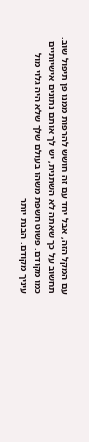עם המקל הזה, אבל יחד עם זה חושש להרפות ממנו פן תיפול שוב.
תחשוב על כך שאתה לא השתנית, יש לך אותם נתונים אישיותיים כמו מקודם. פשוט חשפת משהו בעולם שלך שלא היה גלוי מול עיניך מקודם. הבנת יותר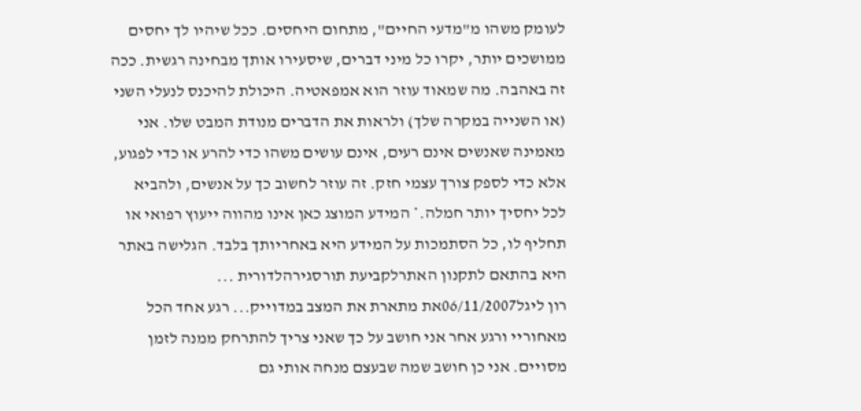לעומק משהו מ"מדעי החיים", מתחום היחסים. ככל שיהיו לך יחסים ממושכים יותר, יקרו כל מיני דברים, שיסעירו אותך מבחינה רגשית. ככה זה באהבה. מה שמאוד עוזר הוא אמפאטיה. היכולת להיכנס לנעלי השני (או השנייה במקרה שלך) ולראות את הדברים מנודת המבט שלו. אני מאמינה שאנשים אינם רעים, אינם עושים משהו כדי להרע או כדי לפגוע, אלא כדי לספק צורך עצמי חזק. זה עוזר לחשוב כך על אנשים, ולהביא לכל יחסיך יותר חמלה.* המידע המוצג כאן אינו מהווה ייעוץ רפואי או תחליף לו, כל הסתמכות על המידע היא באחריותך בלבד. הגלישה באתר היא בהתאם לתקנון האתרלקביעת תורסגירהלדורית ...
רון ליגל06/11/2007את מתארת את המצב במדוייק... רגע אחד הכל מאחוריי ורגע אחר אני חושב על כך שאני צריך להתרחק ממנה לזמן מסויים. אני כן חושב שמה שבעצם מנחה אותי גם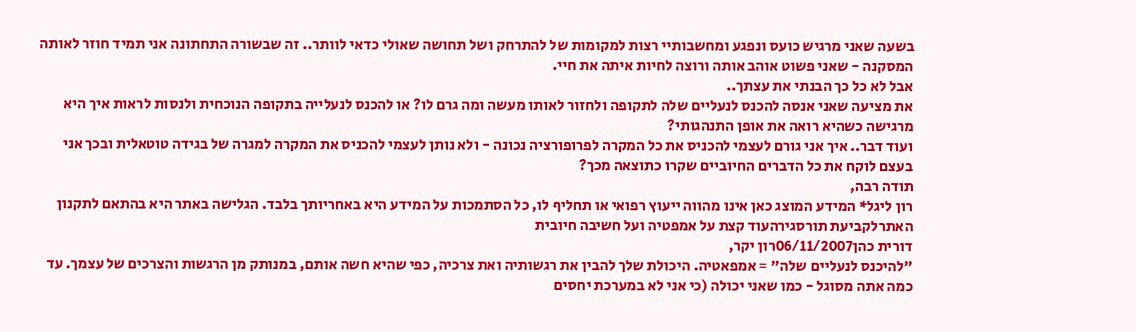בשעה שאני מרגיש כועס ונפגע ומחשבותיי רצות למקומות של להתרחק ושל תחושה שאולי כדאי לוותר.. זה שבשורה התחתונה אני תמיד חוזר לאותה המסקנה - שאני פשוט אוהב אותה ורוצה לחיות איתה את חיי.
אבל לא כל כך הבנתי את עצתך..
את מציעה שאני אנסה להכנס לנעליים שלה לתקופה ולחזור לאותו מעשה ומה גרם לו? או להכנס לנעלייה בתקופה הנוכחית ולנסות לראות איך היא מרגישה כשהיא רואה את אופן התנהגותי?
ועוד דבר.. איך אני גורם לעצמי להכניס את כל המקרה לפרופורציה נכונה - ולא נותן לעצמי להכניס את המקרה למגרה של בגידה טוטאלית ובכך אני בעצם לוקח את כל הדברים החיוביים שקרו כתוצאה מכך?
תודה רבה,
רון ליגל* המידע המוצג כאן אינו מהווה ייעוץ רפואי או תחליף לו, כל הסתמכות על המידע היא באחריותך בלבד. הגלישה באתר היא בהתאם לתקנון האתרלקביעת תורסגירהעוד קצת על אמפטיה ועל חשיבה חיובית
דורית כהן06/11/2007רון יקר,
"להיכנס לנעליים שלה" = אמפאטיה. היכולת שלך להבין את רגשותיה ואת צרכיה, כפי שהיא חשה אותם, במנותק מן הרגשות והצרכים של עצמך. עד כמה אתה מסוגל - כמו שאני יכולה (כי אני לא במערכת יחסים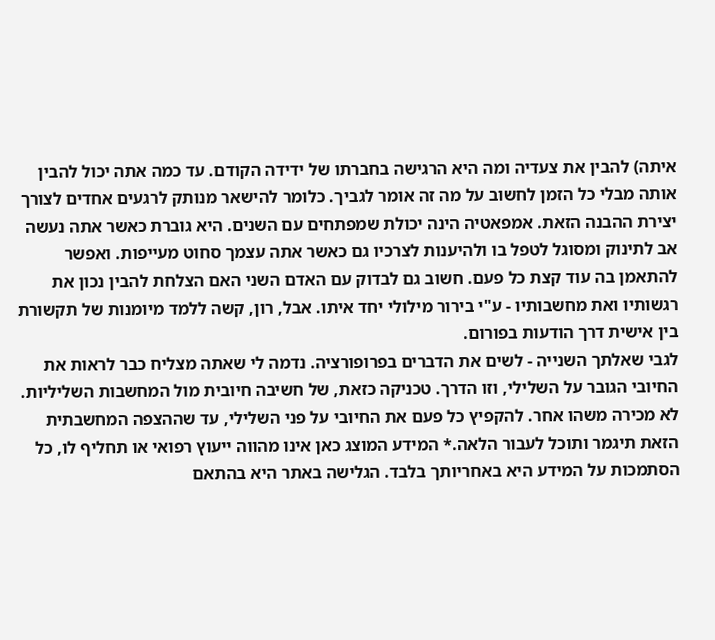איתה) להבין את צעדיה ומה היא הרגישה בחברתו של ידידה הקודם. עד כמה אתה יכול להבין אותה מבלי כל הזמן לחשוב על מה זה אומר לגביך. כלומר להישאר מנותק לרגעים אחדים לצורך יצירת ההבנה הזאת. אמפאטיה הינה יכולת שמפתחים עם השנים. היא גוברת כאשר אתה נעשה אב לתינוק ומסוגל לטפל בו ולהיענות לצרכיו גם כאשר אתה עצמך סחוט מעייפות. ואפשר להתאמן בה עוד קצת כל פעם. חשוב גם לבדוק עם האדם השני האם הצלחת להבין נכון את רגשותיו ואת מחשבותיו - ע"י בירור מילולי יחד איתו. אבל, רון, קשה ללמד מיומנות של תקשורת בין אישית דרך הודעות בפורום.
לגבי שאלתך השנייה - לשים את הדברים בפרופורציה. נדמה לי שאתה מצליח כבר לראות את החיובי הגובר על השלילי, וזו הדרך. טכניקה כזאת, של חשיבה חיובית מול המחשבות השליליות. לא מכירה משהו אחר. להקפיץ כל פעם את החיובי על פני השלילי, עד שההצפה המחשבתית הזאת תיגמר ותוכל לעבור הלאה.* המידע המוצג כאן אינו מהווה ייעוץ רפואי או תחליף לו, כל הסתמכות על המידע היא באחריותך בלבד. הגלישה באתר היא בהתאם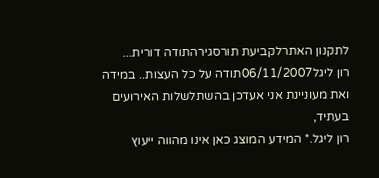לתקנון האתרלקביעת תורסגירהתודה דורית...
רון ליגל06/11/2007תודה על כל העצות.. במידה ואת מעוניינת אני אעדכן בהשתלשלות האירועים בעתיד,
רון ליגל.* המידע המוצג כאן אינו מהווה ייעוץ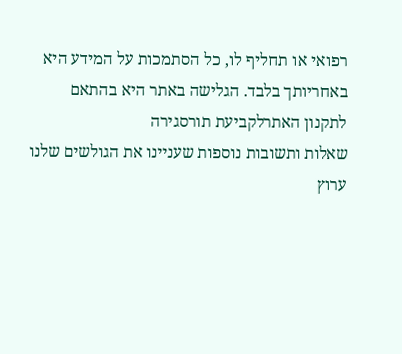רפואי או תחליף לו, כל הסתמכות על המידע היא באחריותך בלבד. הגלישה באתר היא בהתאם לתקנון האתרלקביעת תורסגירה
שאלות ותשובות נוספות שעניינו את הגולשים שלנו
ערוץ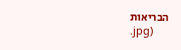הבריאות
.jpg)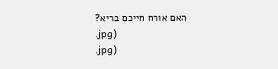האם אורח חייכם בריא?
.jpg)
.jpg)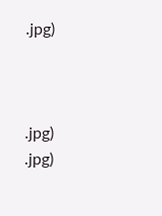.jpg)



.jpg)
.jpg)